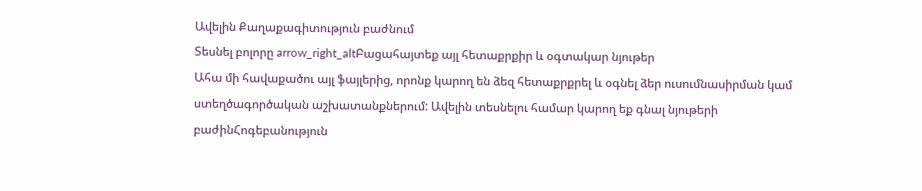Ավելին Քաղաքագիտություն բաժնում
Տեսնել բոլորը arrow_right_altԲացահայտեք այլ հետաքրքիր և օգտակար նյութեր
Ահա մի հավաքածու այլ ֆայլերից, որոնք կարող են ձեզ հետաքրքրել և օգնել ձեր ուսումնասիրման կամ ստեղծագործական աշխատանքներում: Ավելին տեսնելու համար կարող եք գնալ նյութերի բաժինՀոգեբանություն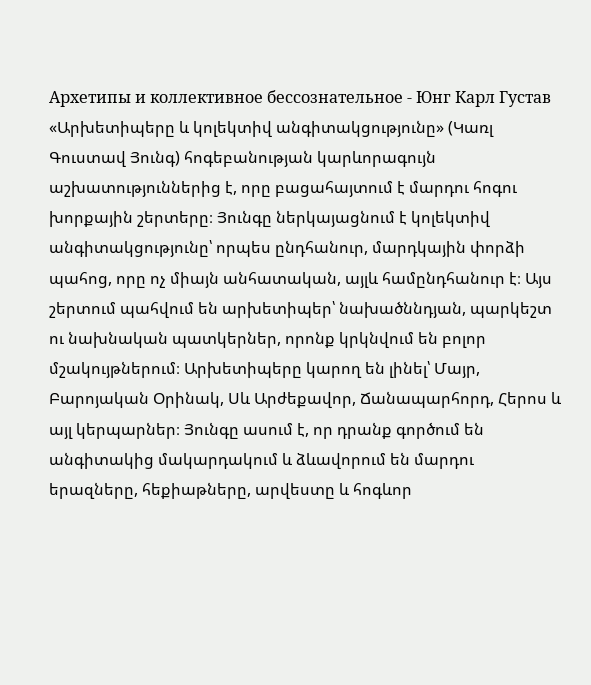Архетипы и коллективное бессознательное - Юнг Карл Густав
«Արխետիպերը և կոլեկտիվ անգիտակցությունը» (Կառլ Գուստավ Յունգ) հոգեբանության կարևորագույն աշխատություններից է, որը բացահայտում է մարդու հոգու խորքային շերտերը։ Յունգը ներկայացնում է կոլեկտիվ անգիտակցությունը՝ որպես ընդհանուր, մարդկային փորձի պահոց, որը ոչ միայն անհատական, այլև համընդհանուր է։ Այս շերտում պահվում են արխետիպեր՝ նախածննդյան, պարկեշտ ու նախնական պատկերներ, որոնք կրկնվում են բոլոր մշակույթներում։ Արխետիպերը կարող են լինել՝ Մայր, Բարոյական Օրինակ, Սև Արժեքավոր, Ճանապարհորդ, Հերոս և այլ կերպարներ։ Յունգը ասում է, որ դրանք գործում են անգիտակից մակարդակում և ձևավորում են մարդու երազները, հեքիաթները, արվեստը և հոգևոր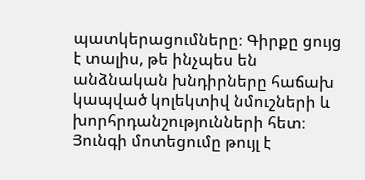պատկերացումները։ Գիրքը ցույց է տալիս, թե ինչպես են անձնական խնդիրները հաճախ կապված կոլեկտիվ նմուշների և խորհրդանշությունների հետ։ Յունգի մոտեցումը թույլ է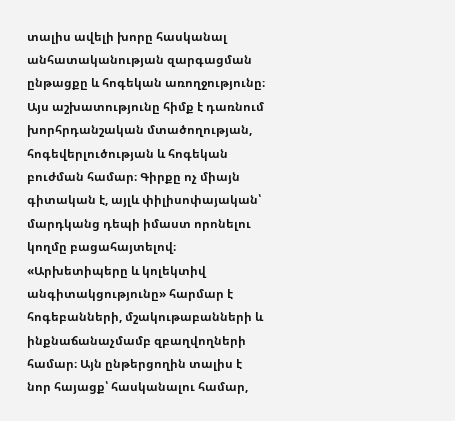տալիս ավելի խորը հասկանալ անհատականության զարգացման ընթացքը և հոգեկան առողջությունը։ Այս աշխատությունը հիմք է դառնում խորհրդանշական մտածողության, հոգեվերլուծության և հոգեկան բուժման համար։ Գիրքը ոչ միայն գիտական է, այլև փիլիսոփայական՝ մարդկանց դեպի իմաստ որոնելու կողմը բացահայտելով։ «Արխետիպերը և կոլեկտիվ անգիտակցությունը» հարմար է հոգեբանների, մշակութաբանների և ինքնաճանաչմամբ զբաղվողների համար։ Այն ընթերցողին տալիս է նոր հայացք՝ հասկանալու համար,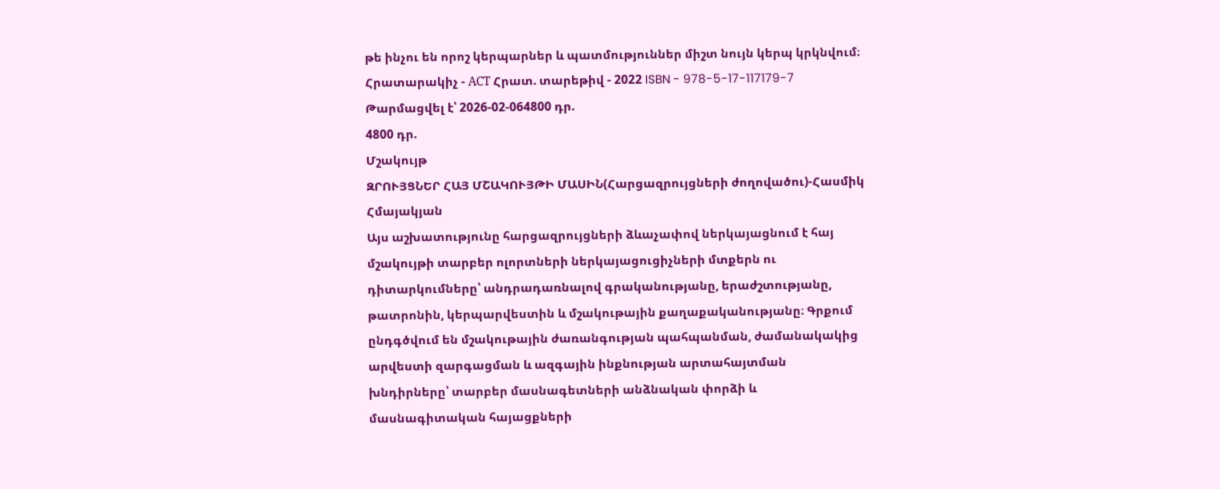թե ինչու են որոշ կերպարներ և պատմություններ միշտ նույն կերպ կրկնվում։ Հրատարակիչ - АСТ Հրատ. տարեթիվ - 2022 ISBN - 978-5-17-117179-7
Թարմացվել է՝ 2026-02-064800 դր.
4800 դր.
Մշակույթ
ԶՐՈՒՅՑՆԵՐ ՀԱՅ ՄՇԱԿՈՒՅԹԻ ՄԱՍԻՆ(Հարցազրույցների ժողովածու)-Հասմիկ Հմայակյան
Այս աշխատությունը հարցազրույցների ձևաչափով ներկայացնում է հայ մշակույթի տարբեր ոլորտների ներկայացուցիչների մտքերն ու դիտարկումները՝ անդրադառնալով գրականությանը, երաժշտությանը, թատրոնին, կերպարվեստին և մշակութային քաղաքականությանը։ Գրքում ընդգծվում են մշակութային ժառանգության պահպանման, ժամանակակից արվեստի զարգացման և ազգային ինքնության արտահայտման խնդիրները՝ տարբեր մասնագետների անձնական փորձի և մասնագիտական հայացքների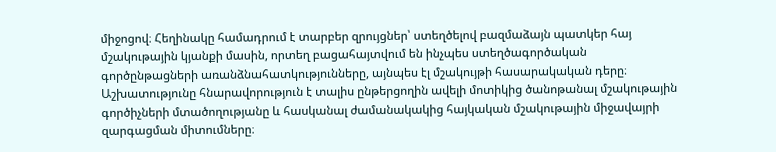միջոցով։ Հեղինակը համադրում է տարբեր զրույցներ՝ ստեղծելով բազմաձայն պատկեր հայ մշակութային կյանքի մասին, որտեղ բացահայտվում են ինչպես ստեղծագործական գործընթացների առանձնահատկությունները, այնպես էլ մշակույթի հասարակական դերը։ Աշխատությունը հնարավորություն է տալիս ընթերցողին ավելի մոտիկից ծանոթանալ մշակութային գործիչների մտածողությանը և հասկանալ ժամանակակից հայկական մշակութային միջավայրի զարգացման միտումները։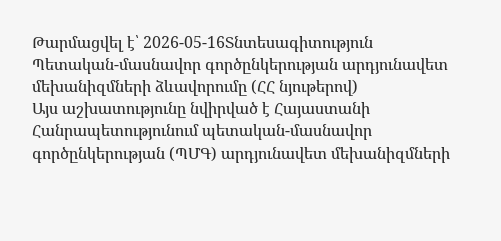Թարմացվել է՝ 2026-05-16Տնտեսագիտություն
Պետական-մասնավոր գործընկերության արդյունավետ մեխանիզմների ձևավորումը (ՀՀ նյութերով)
Այս աշխատությունը նվիրված է Հայաստանի Հանրապետությունում պետական-մասնավոր գործընկերության (ՊՄԳ) արդյունավետ մեխանիզմների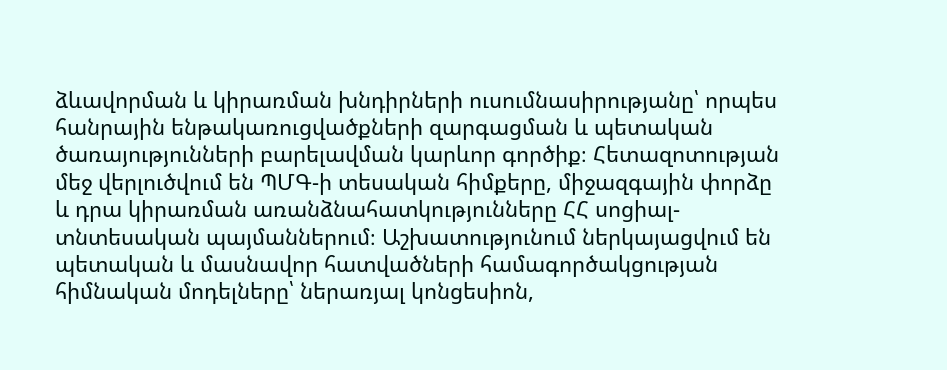ձևավորման և կիրառման խնդիրների ուսումնասիրությանը՝ որպես հանրային ենթակառուցվածքների զարգացման և պետական ծառայությունների բարելավման կարևոր գործիք։ Հետազոտության մեջ վերլուծվում են ՊՄԳ-ի տեսական հիմքերը, միջազգային փորձը և դրա կիրառման առանձնահատկությունները ՀՀ սոցիալ-տնտեսական պայմաններում։ Աշխատությունում ներկայացվում են պետական և մասնավոր հատվածների համագործակցության հիմնական մոդելները՝ ներառյալ կոնցեսիոն,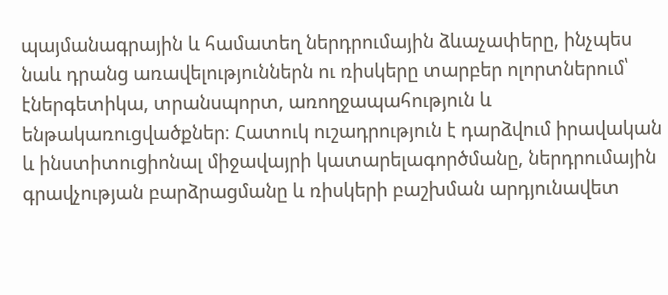պայմանագրային և համատեղ ներդրումային ձևաչափերը, ինչպես նաև դրանց առավելություններն ու ռիսկերը տարբեր ոլորտներում՝ էներգետիկա, տրանսպորտ, առողջապահություն և ենթակառուցվածքներ։ Հատուկ ուշադրություն է դարձվում իրավական և ինստիտուցիոնալ միջավայրի կատարելագործմանը, ներդրումային գրավչության բարձրացմանը և ռիսկերի բաշխման արդյունավետ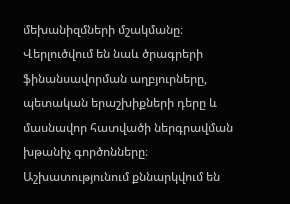մեխանիզմների մշակմանը։ Վերլուծվում են նաև ծրագրերի ֆինանսավորման աղբյուրները, պետական երաշխիքների դերը և մասնավոր հատվածի ներգրավման խթանիչ գործոնները։ Աշխատությունում քննարկվում են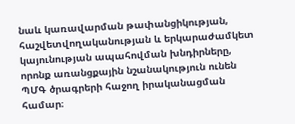նաև կառավարման թափանցիկության, հաշվետվողականության և երկարաժամկետ կայունության ապահովման խնդիրները, որոնք առանցքային նշանակություն ունեն ՊՄԳ ծրագրերի հաջող իրականացման համար։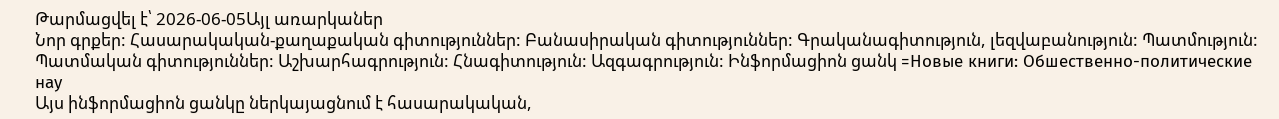Թարմացվել է՝ 2026-06-05Այլ առարկաներ
Նոր գրքեր: Հասարակական-քաղաքական գիտություններ: Բանասիրական գիտություններ: Գրականագիտություն, լեզվաբանություն: Պատմություն: Պատմական գիտություններ: Աշխարհագրություն: Հնագիտություն: Ազգագրություն: Ինֆորմացիոն ցանկ =Новые книги: Обшественно-политические нау
Այս ինֆորմացիոն ցանկը ներկայացնում է հասարակական,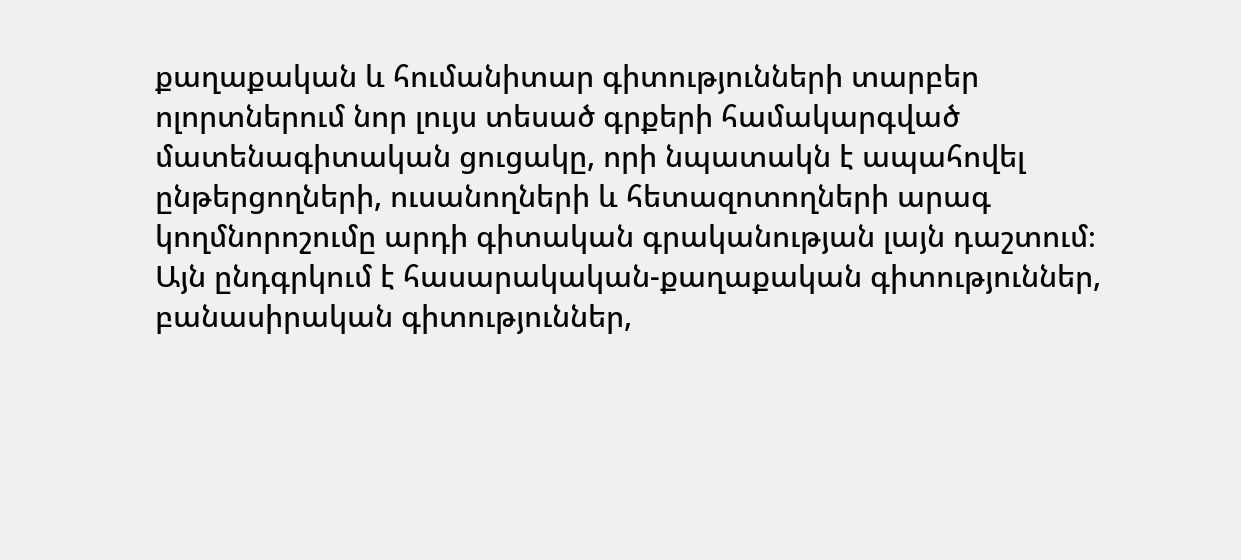քաղաքական և հումանիտար գիտությունների տարբեր ոլորտներում նոր լույս տեսած գրքերի համակարգված մատենագիտական ցուցակը, որի նպատակն է ապահովել ընթերցողների, ուսանողների և հետազոտողների արագ կողմնորոշումը արդի գիտական գրականության լայն դաշտում։ Այն ընդգրկում է հասարակական-քաղաքական գիտություններ, բանասիրական գիտություններ,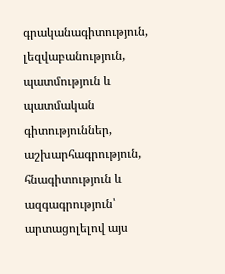գրականագիտություն, լեզվաբանություն, պատմություն և պատմական գիտություններ, աշխարհագրություն, հնագիտություն և ազգագրություն՝ արտացոլելով այս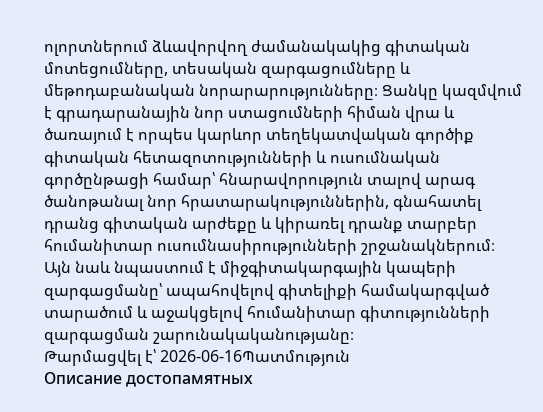ոլորտներում ձևավորվող ժամանակակից գիտական մոտեցումները, տեսական զարգացումները և մեթոդաբանական նորարարությունները։ Ցանկը կազմվում է գրադարանային նոր ստացումների հիման վրա և ծառայում է որպես կարևոր տեղեկատվական գործիք գիտական հետազոտությունների և ուսումնական գործընթացի համար՝ հնարավորություն տալով արագ ծանոթանալ նոր հրատարակություններին, գնահատել դրանց գիտական արժեքը և կիրառել դրանք տարբեր հումանիտար ուսումնասիրությունների շրջանակներում։ Այն նաև նպաստում է միջգիտակարգային կապերի զարգացմանը՝ ապահովելով գիտելիքի համակարգված տարածում և աջակցելով հումանիտար գիտությունների զարգացման շարունակականությանը։
Թարմացվել է՝ 2026-06-16Պատմություն
Описание достопамятных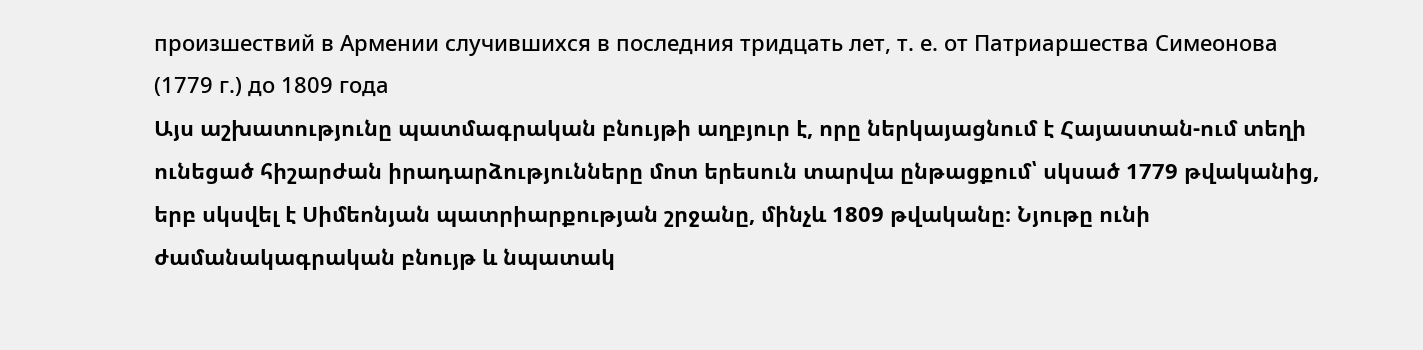произшествий в Армении случившихся в последния тридцать лет, т. е. от Патриаршества Симеонова (1779 г.) до 1809 года
Այս աշխատությունը պատմագրական բնույթի աղբյուր է, որը ներկայացնում է Հայաստան-ում տեղի ունեցած հիշարժան իրադարձությունները մոտ երեսուն տարվա ընթացքում՝ սկսած 1779 թվականից, երբ սկսվել է Սիմեոնյան պատրիարքության շրջանը, մինչև 1809 թվականը։ Նյութը ունի ժամանակագրական բնույթ և նպատակ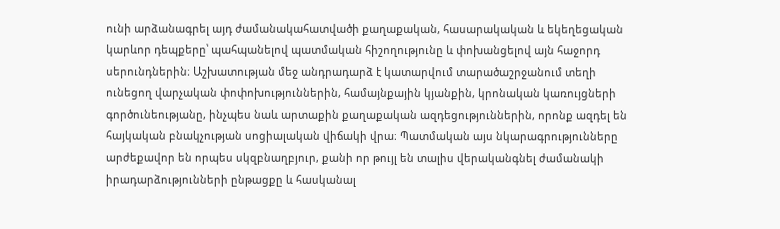ունի արձանագրել այդ ժամանակահատվածի քաղաքական, հասարակական և եկեղեցական կարևոր դեպքերը՝ պահպանելով պատմական հիշողությունը և փոխանցելով այն հաջորդ սերունդներին։ Աշխատության մեջ անդրադարձ է կատարվում տարածաշրջանում տեղի ունեցող վարչական փոփոխություններին, համայնքային կյանքին, կրոնական կառույցների գործունեությանը, ինչպես նաև արտաքին քաղաքական ազդեցություններին, որոնք ազդել են հայկական բնակչության սոցիալական վիճակի վրա։ Պատմական այս նկարագրությունները արժեքավոր են որպես սկզբնաղբյուր, քանի որ թույլ են տալիս վերականգնել ժամանակի իրադարձությունների ընթացքը և հասկանալ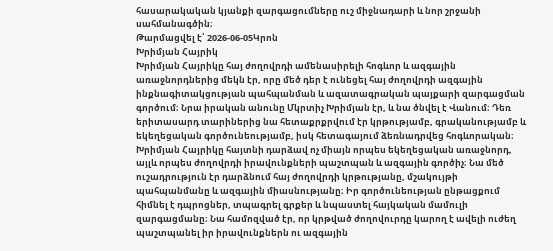հասարակական կյանքի զարգացումները ուշ միջնադարի և նոր շրջանի սահմանագծին։
Թարմացվել է՝ 2026-06-05Կրոն
Խրիմյան Հայրիկ
Խրիմյան Հայրիկը հայ ժողովրդի ամենասիրելի հոգևոր և ազգային առաջնորդներից մեկն էր, որը մեծ դեր է ունեցել հայ ժողովրդի ազգային ինքնագիտակցության պահպանման և ազատագրական պայքարի զարգացման գործում։ Նրա իրական անունը Մկրտիչ Խրիմյան էր, և նա ծնվել է Վանում։ Դեռ երիտասարդ տարիներից նա հետաքրքրվում էր կրթությամբ, գրականությամբ և եկեղեցական գործունեությամբ, իսկ հետագայում ձեռնադրվեց հոգևորական։ Խրիմյան Հայրիկը հայտնի դարձավ ոչ միայն որպես եկեղեցական առաջնորդ, այլև որպես ժողովրդի իրավունքների պաշտպան և ազգային գործիչ։ Նա մեծ ուշադրություն էր դարձնում հայ ժողովրդի կրթությանը, մշակույթի պահպանմանը և ազգային միասնությանը։ Իր գործունեության ընթացքում հիմնել է դպրոցներ, տպագրել գրքեր և նպաստել հայկական մամուլի զարգացմանը։ Նա համոզված էր, որ կրթված ժողովուրդը կարող է ավելի ուժեղ պաշտպանել իր իրավունքներն ու ազգային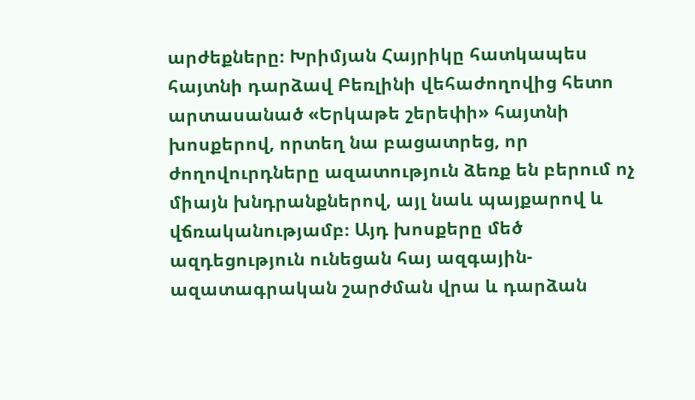արժեքները։ Խրիմյան Հայրիկը հատկապես հայտնի դարձավ Բեռլինի վեհաժողովից հետո արտասանած «Երկաթե շերեփի» հայտնի խոսքերով, որտեղ նա բացատրեց, որ ժողովուրդները ազատություն ձեռք են բերում ոչ միայն խնդրանքներով, այլ նաև պայքարով և վճռականությամբ։ Այդ խոսքերը մեծ ազդեցություն ունեցան հայ ազգային-ազատագրական շարժման վրա և դարձան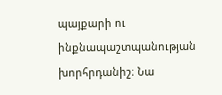պայքարի ու ինքնապաշտպանության խորհրդանիշ։ Նա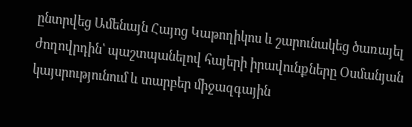ընտրվեց Ամենայն Հայոց Կաթողիկոս և շարունակեց ծառայել ժողովրդին՝ պաշտպանելով հայերի իրավունքները Օսմանյան կայսրությունում և տարբեր միջազգային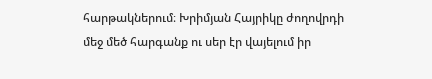հարթակներում։ Խրիմյան Հայրիկը ժողովրդի մեջ մեծ հարգանք ու սեր էր վայելում իր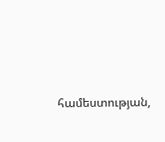համեստության,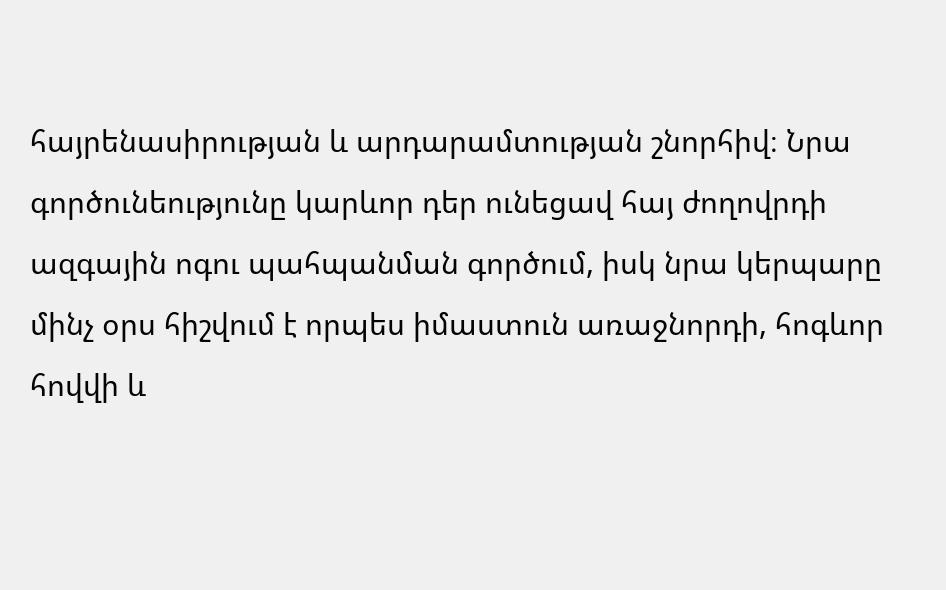հայրենասիրության և արդարամտության շնորհիվ։ Նրա գործունեությունը կարևոր դեր ունեցավ հայ ժողովրդի ազգային ոգու պահպանման գործում, իսկ նրա կերպարը մինչ օրս հիշվում է որպես իմաստուն առաջնորդի, հոգևոր հովվի և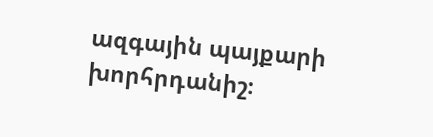ազգային պայքարի խորհրդանիշ։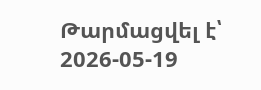Թարմացվել է՝ 2026-05-19